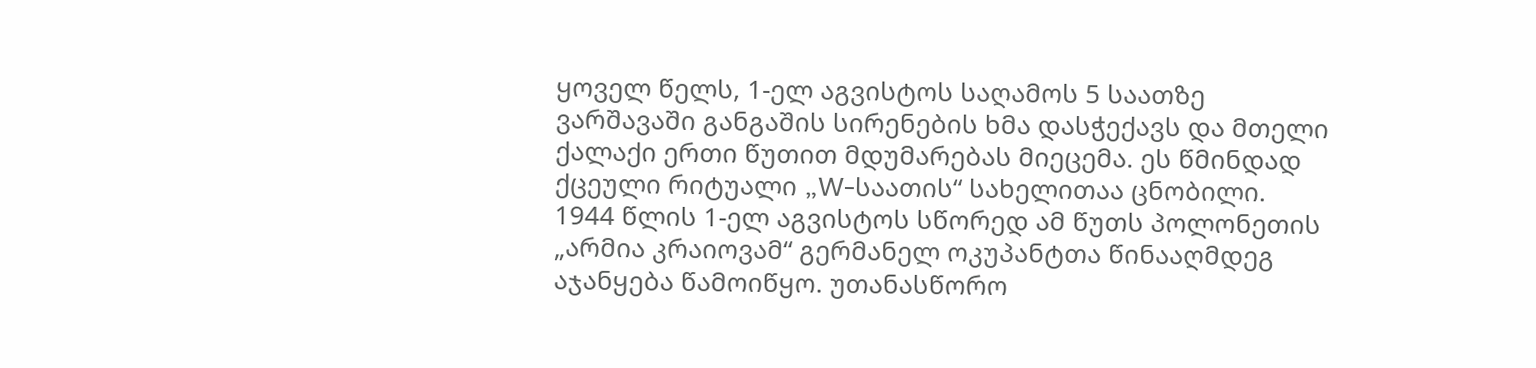ყოველ წელს, 1-ელ აგვისტოს საღამოს 5 საათზე ვარშავაში განგაშის სირენების ხმა დასჭექავს და მთელი ქალაქი ერთი წუთით მდუმარებას მიეცემა. ეს წმინდად ქცეული რიტუალი „W-საათის“ სახელითაა ცნობილი.
1944 წლის 1-ელ აგვისტოს სწორედ ამ წუთს პოლონეთის „არმია კრაიოვამ“ გერმანელ ოკუპანტთა წინააღმდეგ აჯანყება წამოიწყო. უთანასწორო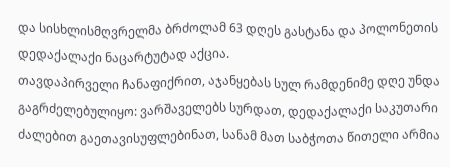და სისხლისმღვრელმა ბრძოლამ 63 დღეს გასტანა და პოლონეთის დედაქალაქი ნაცარტუტად აქცია.
თავდაპირველი ჩანაფიქრით, აჯანყებას სულ რამდენიმე დღე უნდა გაგრძელებულიყო: ვარშაველებს სურდათ, დედაქალაქი საკუთარი ძალებით გაეთავისუფლებინათ, სანამ მათ საბჭოთა წითელი არმია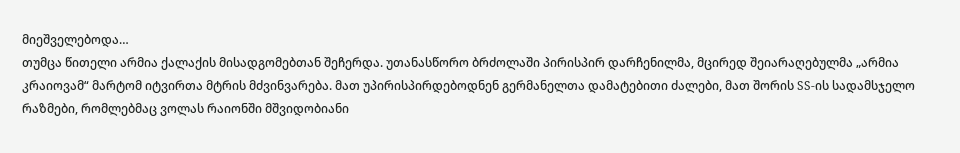მიეშველებოდა…
თუმცა წითელი არმია ქალაქის მისადგომებთან შეჩერდა. უთანასწორო ბრძოლაში პირისპირ დარჩენილმა, მცირედ შეიარაღებულმა „არმია კრაიოვამ“ მარტომ იტვირთა მტრის მძვინვარება. მათ უპირისპირდებოდნენ გერმანელთა დამატებითი ძალები, მათ შორის SS-ის სადამსჯელო რაზმები, რომლებმაც ვოლას რაიონში მშვიდობიანი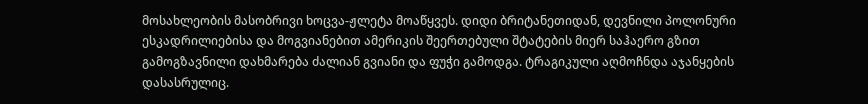მოსახლეობის მასობრივი ხოცვა-ჟლეტა მოაწყვეს. დიდი ბრიტანეთიდან, დევნილი პოლონური ესკადრილიებისა და მოგვიანებით ამერიკის შეერთებული შტატების მიერ საჰაერო გზით გამოგზავნილი დახმარება ძალიან გვიანი და ფუჭი გამოდგა. ტრაგიკული აღმოჩნდა აჯანყების დასასრულიც.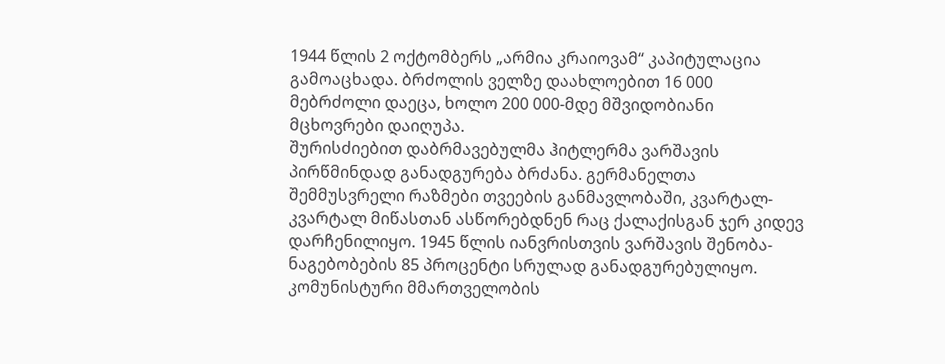1944 წლის 2 ოქტომბერს „არმია კრაიოვამ“ კაპიტულაცია გამოაცხადა. ბრძოლის ველზე დაახლოებით 16 000 მებრძოლი დაეცა, ხოლო 200 000-მდე მშვიდობიანი მცხოვრები დაიღუპა.
შურისძიებით დაბრმავებულმა ჰიტლერმა ვარშავის პირწმინდად განადგურება ბრძანა. გერმანელთა შემმუსვრელი რაზმები თვეების განმავლობაში, კვარტალ-კვარტალ მიწასთან ასწორებდნენ რაც ქალაქისგან ჯერ კიდევ დარჩენილიყო. 1945 წლის იანვრისთვის ვარშავის შენობა-ნაგებობების 85 პროცენტი სრულად განადგურებულიყო.
კომუნისტური მმართველობის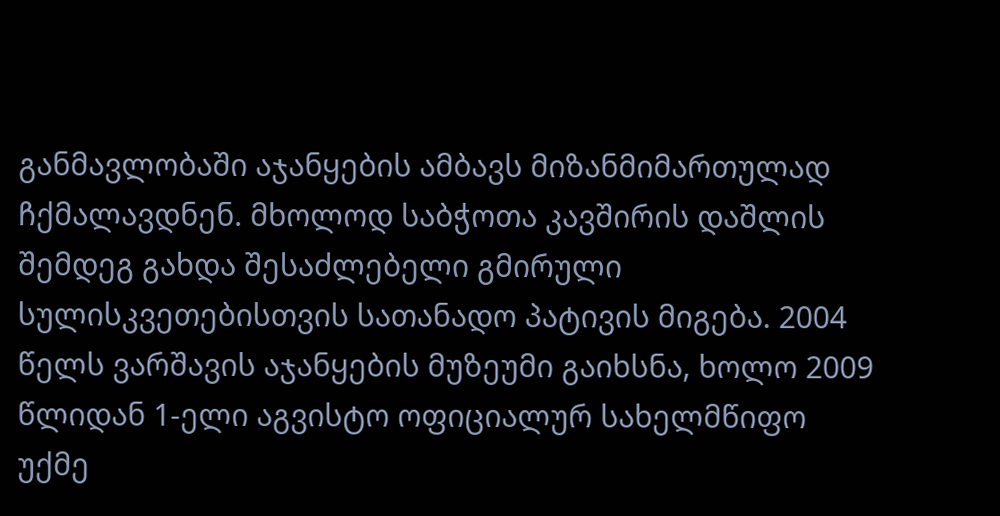განმავლობაში აჯანყების ამბავს მიზანმიმართულად ჩქმალავდნენ. მხოლოდ საბჭოთა კავშირის დაშლის შემდეგ გახდა შესაძლებელი გმირული სულისკვეთებისთვის სათანადო პატივის მიგება. 2004 წელს ვარშავის აჯანყების მუზეუმი გაიხსნა, ხოლო 2009 წლიდან 1-ელი აგვისტო ოფიციალურ სახელმწიფო უქმე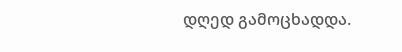დღედ გამოცხადდა.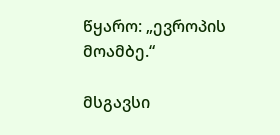წყარო: „ევროპის მოამბე.“

მსგავსი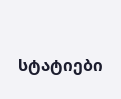სტატიები